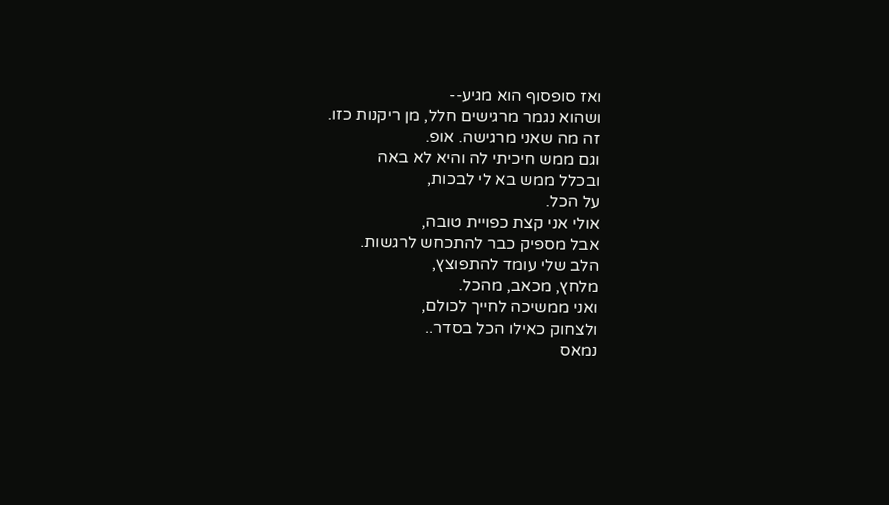ואז סופסוף הוא מגיע--
ושהוא נגמר מרגישים חלל, מן ריקנות כזו.
זה מה שאני מרגישה. אופ.
וגם ממש חיכיתי לה והיא לא באה
ובכלל ממש בא לי לבכות,
על הכל.
אולי אני קצת כפויית טובה,
אבל מספיק כבר להתכחש לרגשות.
הלב שלי עומד להתפוצץ,
מלחץ, מכאב, מהכל.
ואני ממשיכה לחייך לכולם,
ולצחוק כאילו הכל בסדר..
נמאס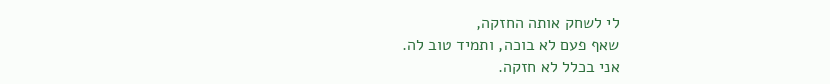לי לשחק אותה החזקה,
שאף פעם לא בוכה, ותמיד טוב לה.
אני בכלל לא חזקה.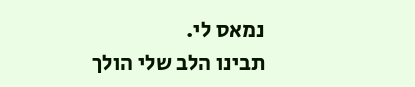נמאס לי.
תבינו הלב שלי הולך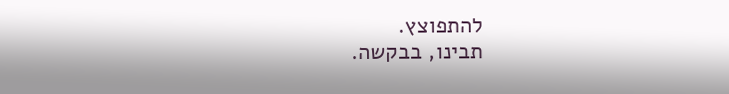להתפוצץ.
תבינו, בבקשה.